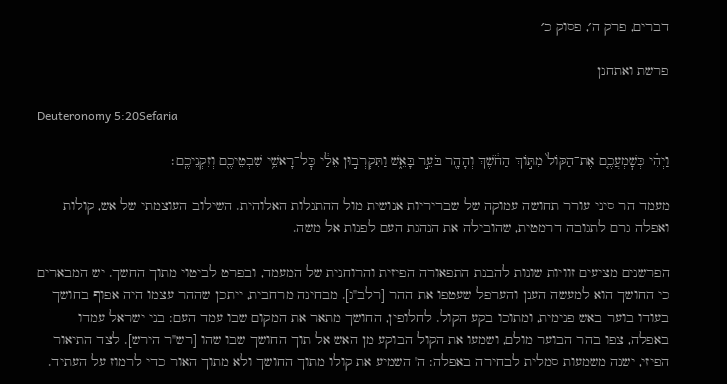דברים, פרק ה׳, פסוק כ׳

פרשת ואתחנן

Deuteronomy 5:20Sefaria

וַיְהִ֗י כְּשׇׁמְעֲכֶ֤ם אֶת־הַקּוֹל֙ מִתּ֣וֹךְ הַחֹ֔שֶׁךְ וְהָהָ֖ר בֹּעֵ֣ר בָּאֵ֑שׁ וַתִּקְרְב֣וּן אֵלַ֔י כׇּל־רָאשֵׁ֥י שִׁבְטֵיכֶ֖ם וְזִקְנֵיכֶֽם׃

מעמד הר סיני עורר תחושה עמוקה של שבריריות אנושית מול ההתגלות האלוהית. השילוב העוצמתי של אש, קולות ואפלה גרם לתגובה דרמטית, שהובילה את הנהגת העם לפנות אל משה.

הפרשנים מציעים זוויות שונות להבנת התפאורה הפיזית והרוחנית של המעמד, ובפרט לביטוי מתוך החשך. יש המבארים כי החושך הוא למעשה הענן והערפל שעטפו את ההר [רלב"ג]. מבחינה מרחבית, ייתכן שההר עצמו היה אפוף בחושך בעודו בוער באש פנימית, ומתוכו בקע הקול. לחלופין, החושך מתאר את המקום שבו עמד העם: בני ישראל עמדו באפלה, צפו בהר הבוער מולם, ושמעו את הקול הבוקע מן האש אל תוך החושך שבו שהו [רש"ר הירש]. לצד התיאור הפיזי, ישנה משמעות סמלית לבחירה באפלה: ה' השמיע את קולו מתוך החושך ולא מתוך האור כדי לרמוז על העתיד.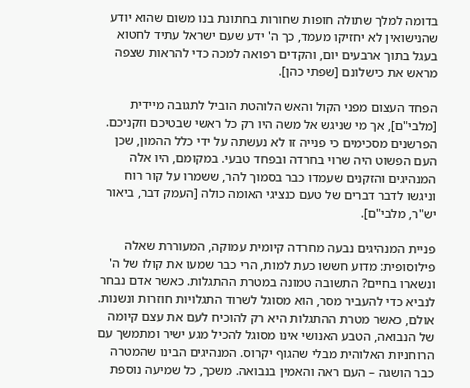בדומה למלך שתולה חופות שחורות בחתונת בנו משום שהוא יודע שהנישואין לא יחזיקו מעמד, כך ה' ידע שעם ישראל עתיד לחטוא בעגל בתוך ארבעים יום, והקדים רפואה למכה כדי להראות שצפה מראש את כישלונם [שפתי כהן].

הפחד העצום מפני הקול והאש הלוהטת הוביל לתגובה מיידית [מלבי"ם], אך מי שניגש אל משה היו רק כל ראשי שבטיכם וזקניכם. הפרשנים מסכימים כי פנייה זו לא נעשתה על ידי כלל ההמון, שכן העם הפשוט היה שרוי בחרדה ובפחד טבעי. במקומם, היו אלה המנהיגים והזקנים שעמדו כבר בסמוך להר, ששמרו על קור רוח וניגשו לדבר דברים של טעם כנציגי האומה כולה [העמק דבר, ביאור יש"ר, מלבי"ם].

פניית המנהיגים נבעה מחרדה קיומית עמוקה, המעוררת שאלה פילוסופית: מדוע חששו כעת למות, הרי כבר שמעו את קולו של ה' ונשארו בחיים? התשובה טמונה במטרת ההתגלות. כאשר אדם נבחר לנביא כדי להעביר מסר, הוא מסוגל לשרוד התגלויות חוזרות ונשנות. אולם, כאשר מטרת ההתגלות היא רק להוכיח לעם את עצם קיומה של הנבואה, הטבע האנושי אינו מסוגל להכיל מגע ישיר ומתמשך עם הרוחניות האלוהית מבלי שהגוף יקרוס. המנהיגים הבינו שהמטרה כבר הושגה – העם ראה והאמין בנבואה. משכך, כל שמיעה נוספת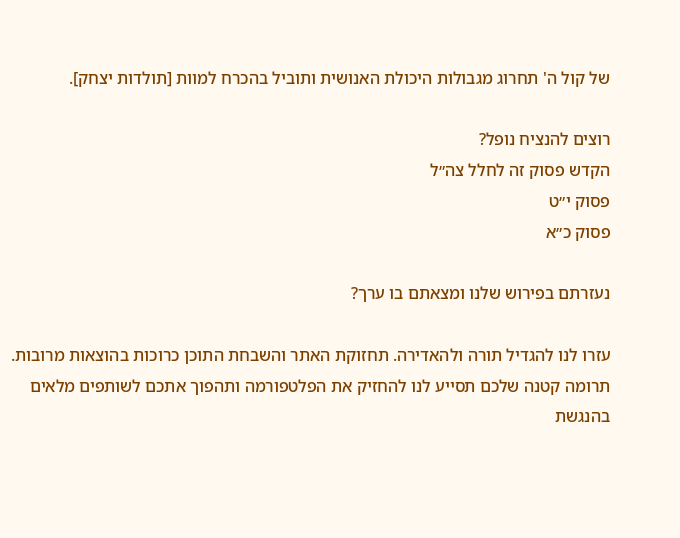של קול ה' תחרוג מגבולות היכולת האנושית ותוביל בהכרח למוות [תולדות יצחק].

רוצים להנציח נופל?
הקדש פסוק זה לחלל צה״ל
פסוק י״ט
פסוק כ״א

נעזרתם בפירוש שלנו ומצאתם בו ערך?

עזרו לנו להגדיל תורה ולהאדירה. תחזוקת האתר והשבחת התוכן כרוכות בהוצאות מרובות. תרומה קטנה שלכם תסייע לנו להחזיק את הפלטפורמה ותהפוך אתכם לשותפים מלאים בהנגשת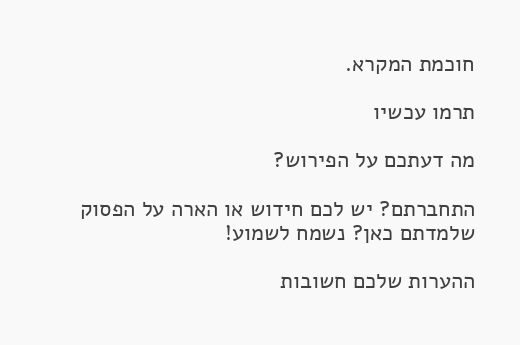חוכמת המקרא.

תרמו עכשיו

מה דעתכם על הפירוש?

התחברתם? יש לכם חידוש או הארה על הפסוק שלמדתם כאן? נשמח לשמוע!

ההערות שלכם חשובות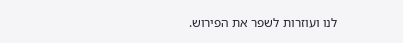לנו ועוזרות לשפר את הפירוש.